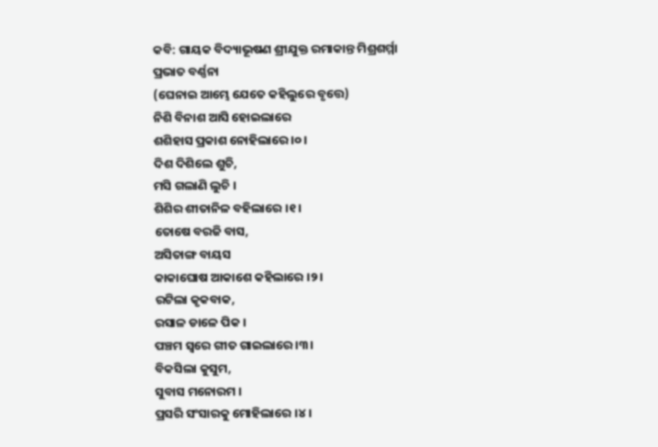କବି: ଗାୟକ ବିଦ୍ୟାଭୂଷଣ ଶ୍ରୀଯୁକ୍ତ ରମାକାନ୍ତ ମିଶ୍ରଶର୍ମ୍ମା
ପ୍ରଭାତ ବର୍ଣ୍ଣନା
(ଘେନାଇ ଆମ୍ଭେ ଯେତେ କହିଲୁରେ ବୃତ୍ତେ)
ନିଶି ବିନାଶ ଆସି ହୋଇଲାରେ
ଶଶିହାସ ପ୍ରକାଶ ନୋହିଲାରେ ।୦।
ଦିଶ ଦିଶିଲେ ଶୁଚି,
ମସି ଗଲାଣି ଲୁଚି ।
ଶିଶିର ଶୀତାନିଳ ବହିଲାରେ ।୧।
ତୋଷେ ବରଜି ବାସ,
ଅସିତାଙ୍ଗ ବାୟସ
କାକାଘୋଷ ଆକାଶେ କହିଲାରେ ।୨।
ରଟିଲା କୃକବାକ,
ରସାଳ ଡାଳେ ପିକ ।
ପଞ୍ଚମ ସ୍ୱରେ ଗୀତ ଗାଇଲାରେ ।୩।
ବିକସିଲା କୁସୁମ,
ସୁବାସ ମନୋରମ ।
ପ୍ରସରି ସଂସାରକୁ ମୋହିଲାରେ ।୪।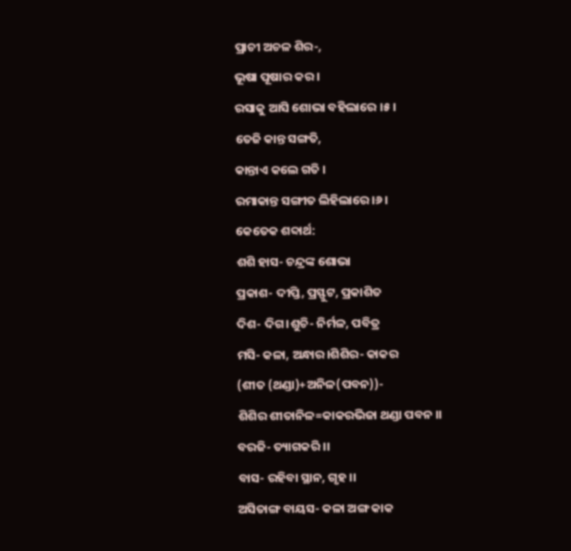ପ୍ରାଚୀ ଅଚଳ ଶିର-,
ଭୂଷା ପୂଷାର କର ।
ରସାକୁ ଆସି ଶୋଭା ବହିଲାରେ ।୫।
ତେଜି କାନ୍ତ ସଙ୍ଗତି,
କାନ୍ତାଏ କଲେ ଗତି ।
ରମାକାନ୍ତ ସଙ୍ଗୀତ ଲିହିଲାରେ ।୬।
କେତେକ ଶବ୍ଦାର୍ଥ:
ଶଶି ହାସ- ଚନ୍ଦ୍ରଙ୍କ ଶୋଭା
ପ୍ରକାଶ- ଦୀପ୍ତି, ପ୍ରସ୍ଫୁଟ, ପ୍ରକାଶିତ
ଦିଶ- ଦିଗ।ଶୁଚି- ନିର୍ମଳ, ପବିତ୍ର
ମସି- କଳା, ଅନ୍ଧାର।ଶିଶିର- କାକର
(ଶୀତ (ଥଣ୍ଡା)+ଅନିଳ(ପବନ))-
ଶିଶିର ଶୀତାନିଳ=କାକରଭିଜା ଥଣ୍ଡା ପବନ ।।
ବରଜି- ତ୍ୟାଗକରି ।।
ବାସ- ରହିବା ସ୍ଥାନ, ଗୃହ ।।
ଅସିତାଙ୍ଗ ବାୟସ- କଳା ଅଙ୍ଗ କାକ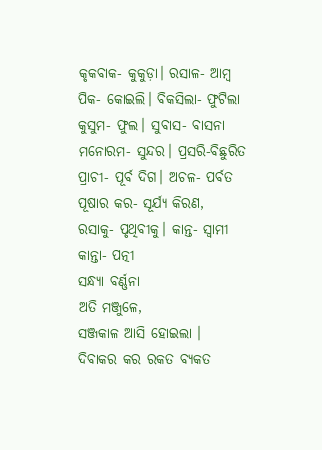କୃକବାକ- କୁକୁଡ଼ା। ରସାଳ- ଆମ୍ବ
ପିକ- କୋଇଲି। ବିକସିଲା- ଫୁଟିଲା
କୁସୁମ- ଫୁଲ। ସୁବାସ- ବାସନା
ମନୋରମ- ସୁନ୍ଦର। ପ୍ରସରି-ବିଛୁରିତ
ପ୍ରାଚୀ- ପୂର୍ବ ଦିଗ। ଅଚଳ- ପର୍ବତ
ପୂଷାର କର- ସୂର୍ଯ୍ୟ କିରଣ,
ରସାକୁ- ପୃଥିବୀକୁ। କାନ୍ତ- ସ୍ଵାମୀ
କାନ୍ତା- ପତ୍ନୀ
ସନ୍ଧ୍ୟା ବର୍ଣ୍ଣନା
ଅତି ମଞ୍ଜୁଳେ,
ସଞ୍ଜକାଳ ଆସି ହୋଇଲା ।
ଦିବାକର କର ରକତ ବ୍ୟକତ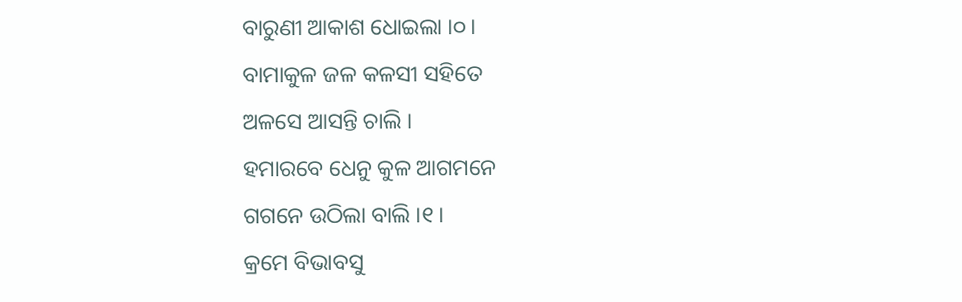ବାରୁଣୀ ଆକାଶ ଧୋଇଲା ।୦।
ବାମାକୁଳ ଜଳ କଳସୀ ସହିତେ
ଅଳସେ ଆସନ୍ତି ଚାଲି ।
ହମାରବେ ଧେନୁ କୁଳ ଆଗମନେ
ଗଗନେ ଉଠିଲା ବାଲି ।୧।
କ୍ରମେ ବିଭାବସୁ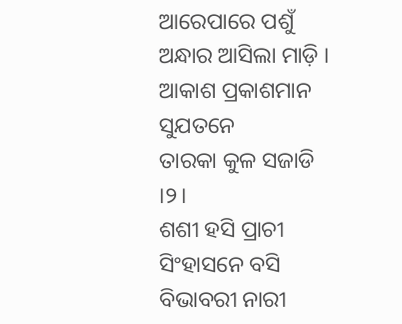ଆରେପାରେ ପଶୁଁ
ଅନ୍ଧାର ଆସିଲା ମାଡ଼ି ।
ଆକାଶ ପ୍ରକାଶମାନ ସୁଯତନେ
ତାରକା କୁଳ ସଜାଡି ।୨।
ଶଶୀ ହସି ପ୍ରାଚୀ ସିଂହାସନେ ବସି
ବିଭାବରୀ ନାରୀ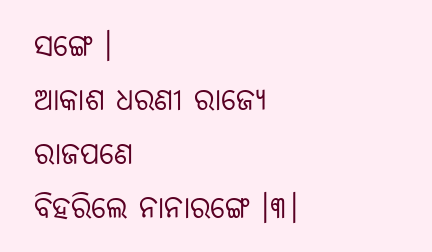ସଙ୍ଗେ ।
ଆକାଶ ଧରଣୀ ରାଜ୍ୟେ ରାଜପଣେ
ବିହରିଲେ ନାନାରଙ୍ଗେ ।୩।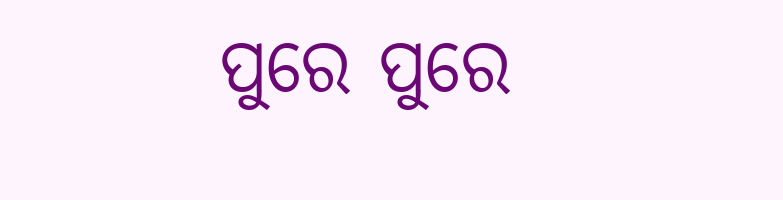ପୁରେ ପୁରେ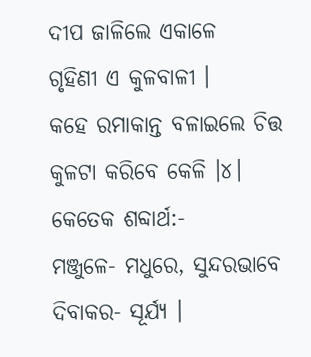ଦୀପ ଜାଳିଲେ ଏକାଳେ
ଗୃହିଣୀ ଏ କୁଳବାଳୀ ।
କହେ ରମାକାନ୍ତ ବଳାଇଲେ ଚିତ୍ତ
କୁଳଟା କରିବେ କେଳି ।୪।
କେତେକ ଶବ୍ଦାର୍ଥ:-
ମଞ୍ଜୁଳେ- ମଧୁରେ, ସୁନ୍ଦରଭାବେ
ଦିବାକର- ସୂର୍ଯ୍ୟ ।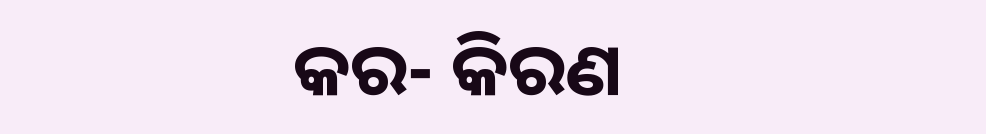କର- କିରଣ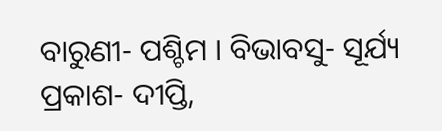ବାରୁଣୀ- ପଶ୍ଚିମ । ବିଭାବସୁ- ସୂର୍ଯ୍ୟ
ପ୍ରକାଶ- ଦୀପ୍ତି,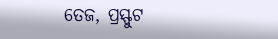ତେଜ, ପ୍ରସ୍ଫୁଟ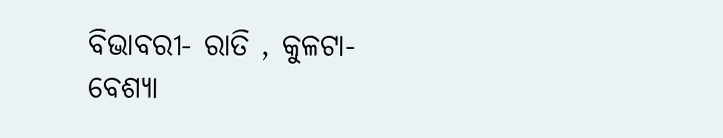ବିଭାବରୀ- ରାତି , କୁଳଟା- ବେଶ୍ୟା